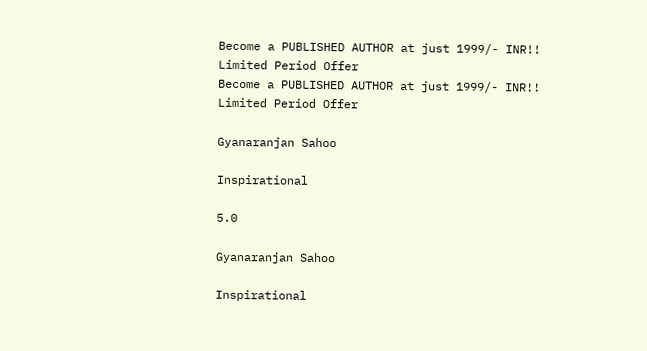Become a PUBLISHED AUTHOR at just 1999/- INR!! Limited Period Offer
Become a PUBLISHED AUTHOR at just 1999/- INR!! Limited Period Offer

Gyanaranjan Sahoo

Inspirational

5.0

Gyanaranjan Sahoo

Inspirational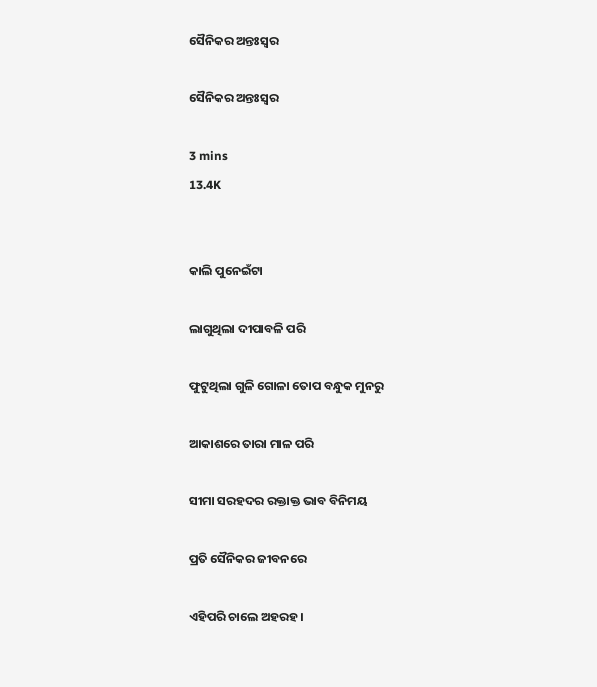ସୈନିକର ଅନ୍ତଃସ୍ବର

ସୈନିକର ଅନ୍ତଃସ୍ବର

3 mins
13.4K


କାଲି ପୁନେଇଁଟା

ଲାଗୁଥିଲା ଦୀପାବଳି ପରି

ଫୁଟୁଥିଲା ଗୁଳି ଗୋଳା ତୋପ ବନ୍ଧୁକ ମୁନରୁ

ଆକାଶରେ ତାରା ମାଳ ପରି

ସୀମା ସରହଦର ରକ୍ତାକ୍ତ ଭାବ ବିନିମୟ

ପ୍ରତି ସୈନିକର ଜୀବନରେ

ଏହିପରି ଚାଲେ ଅହରହ ।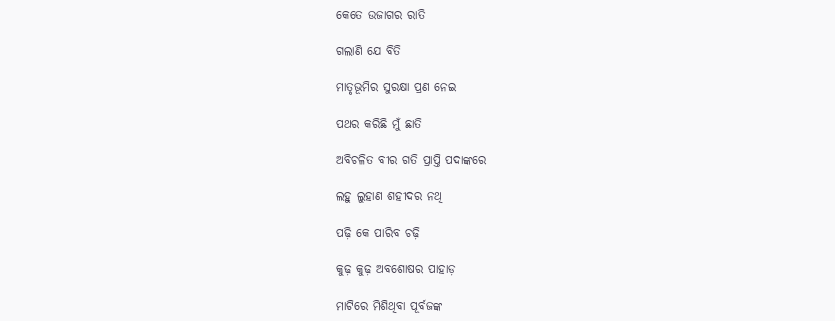କେତେ ଉଜାଗର ରାତି

ଗଲାଣି ଯେ ବିତି

ମାତୃଭୂମିର ସୁରକ୍ଷା ପ୍ରଣ ନେଇ

ପଥର କରିଛି ମୁଁ ଛାତି

ଅବିଚଳିତ ବୀର ଗତି ପ୍ରାପ୍ତି ପଦାଙ୍କରେ

ଲହୁ ଲୁହାଣ ଶହୀଦର ନଥି

ପଢ଼ି କେ ପାରିବ ଚଢ଼ି

କୁଢ଼ କୁଢ଼ ଅବଶୋଷର ପାହାଡ଼

ମାଟିରେ ମିଶିଥିବା ପୂର୍ବଜଙ୍କ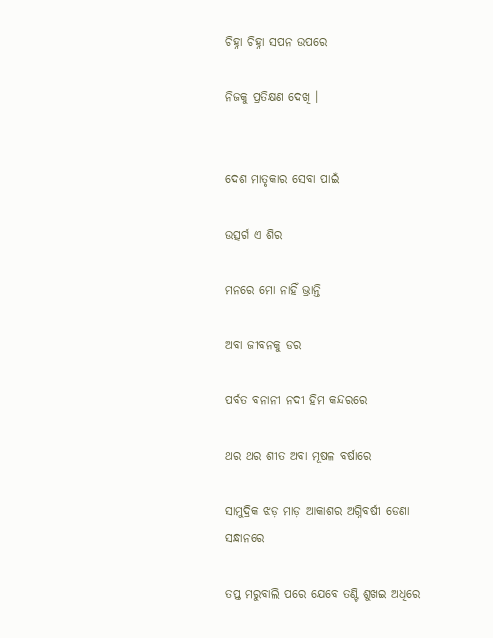ଚିହ୍ନା ଚିହ୍ନା ସପନ ଉପରେ

ନିଜକୁ ପ୍ରତିକ୍ଷଣ ଦେଖି ।


ଦେଶ ମାତୃକାର ସେବା ପାଇଁ

ଉତ୍ସର୍ଗ ଏ ଶିର

ମନରେ ମୋ ନାହିଁ ଭ୍ରାନ୍ତି

ଅବା ଜୀବନକୁ ଡର

ପର୍ବତ ବନାନୀ ନଦୀ ହିମ କନ୍ଦରରେ

ଥର ଥର ଶୀତ ଅବା ମୂଷଳ ବର୍ଷାରେ

ସାମୁଦ୍ରିକ ଝଡ଼ ମାଡ଼ ଆକାଶର ଅଗ୍ନିବର୍ଷୀ ଡେଣା ସନ୍ଧାନରେ

ତପ୍ତ ମରୁବାଲି ପରେ ଯେବେ ତଣ୍ଟି ଶୁଖଇ ଅଧିରେ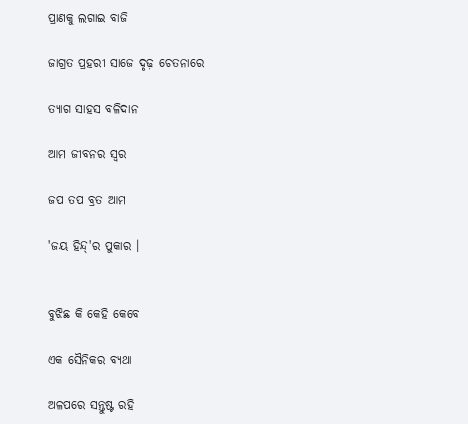ପ୍ରାଣକୁ ଲଗାଇ ବାଜି

ଜାଗ୍ରତ ପ୍ରହରୀ ସାଜେ ଦୃଢ଼ ଚେତନାରେ

ତ୍ୟାଗ ସାହସ ବଳିଦାନ

ଆମ ଜୀବନର ସ୍ବର

ଜପ ତପ ବ୍ରତ ଆମ

'ଜୟ ହିନ୍ଦ୍'ର ପୁକାର ।


ବୁଝିଛ କି କେହି କେବେ

ଏକ ସୈନିକର ବ୍ୟଥା

ଅଳପରେ ସନ୍ତୁଷ୍ଟ ରହି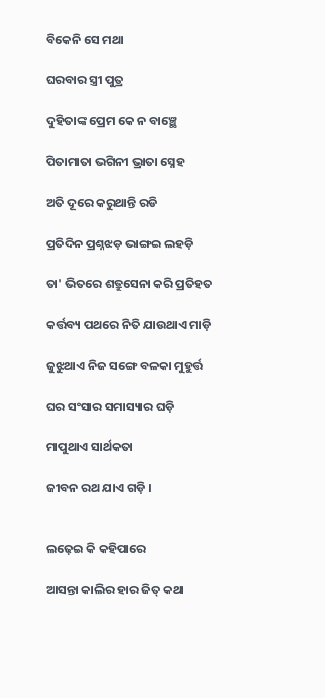ବିକେନି ସେ ମଥା

ଘରବାର ସ୍ତ୍ରୀ ପୁତ୍ର

ଦୁହିତାଙ୍କ ପ୍ରେମ କେ ନ ବାଞ୍ଛେ

ପିତାମାତା ଭଗିନୀ ଭ୍ରାତା ସ୍ନେହ

ଅତି ଦୂରେ କରୁଥାନ୍ତି ରଡି

ପ୍ରତିଦିନ ପ୍ରଶ୍ନଝଡ଼ ଭାଙ୍ଗଇ ଲହଡ଼ି

ତା' ଭିତରେ ଶତ୍ରୁସେନା କରି ପ୍ରତିହତ

କର୍ତ୍ତବ୍ୟ ପଥରେ ନିତି ଯାଉଥାଏ ମାଡ଼ି

ଜୁଝୁଥାଏ ନିଜ ସଙ୍ଗେ ବଳକା ମୁହୁର୍ତ୍ତ

ଘର ସଂସାର ସମାସ୍ୟାର ଘଡ଼ି

ମାପୁଥାଏ ସାର୍ଥକତା

ଜୀବନ ରଥ ଯାଏ ଗଡ଼ି ।


ଲଢ଼େଇ କି କହିପାରେ

ଆସନ୍ତା କାଲିର ହାର ଜିତ୍ କଥା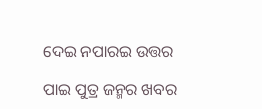ଦେଇ ନପାରଇ ଉତ୍ତର

ପାଇ ପୁତ୍ର ଜନ୍ମର ଖବର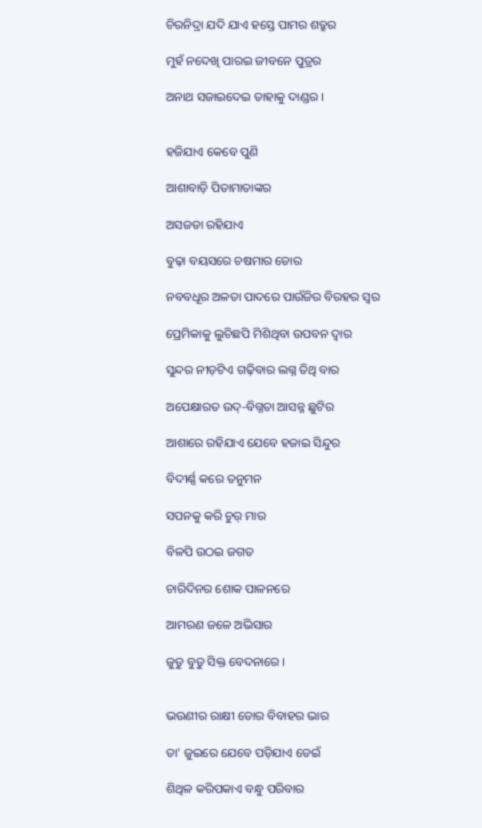ଚିରନିଦ୍ରା ଯଦି ଯାଏ ହସ୍ତେ ପାମର ଶତ୍ରୁର

ମୁହଁ ନଦେଖି ପାରଇ ଜୀବନେ ପୁତ୍ରର

ଅନାଥ ସଜାଇଦେଇ ତାହାକୁ ଦାଣ୍ଡର ।


ହଜିଯାଏ କେବେ ପୁଣି

ଆଶାବାଡ଼ି ପିତାମାତାଙ୍କର

ଅସଜଡା ରହିଯାଏ

ବୁଢ଼ା ବୟସରେ ଚଷମାର ଡୋର

ନବବଧୂର ଅଳତା ପାଦରେ ପାଉଁଜିର ବିରହର ସ୍ବର

ପ୍ରେମିକାକୁ ଲୁଚିଛପି ମିଶିଥିବା ଉପବନ ଦ୍ବାର

ସୁନ୍ଦର ନୀଡ଼ଟିଏ ଗଢ଼ିବାର ଲଗ୍ନ ତିଥି ବାର

ଅପେକ୍ଷାରତ ଉଦ୍-ବିଗ୍ନତା ଆସନ୍ନ ଛୁଟିର

ଆଶାରେ ରହିଯାଏ ଯେବେ ହଜାଇ ସିନ୍ଦୁର

ବିଦୀର୍ଣ୍ଣ କରେ ତନୁମନ

ସପନକୁ କରି ଚୁର୍ ମାର

ବିଳପି ଉଠଇ ଜଗତ

ଚାରିଦିନର ଶୋକ ପାଳନରେ

ଆମରଣ ଜଳେ ଅଭିସାର

ଜୁଡୁ ବୁଡୁ ସିକ୍ତ ବେଦନାରେ ।


ଭଉଣୀର ରାକ୍ଷୀ ଡୋର ବିବାହର ଭାର

ତା' ଜୁଇରେ ଯେବେ ପଡ଼ିଯାଏ ଡେଇଁ

ଶିଥିଳ କରିପକାଏ ବନ୍ଧୁ ପରିବାର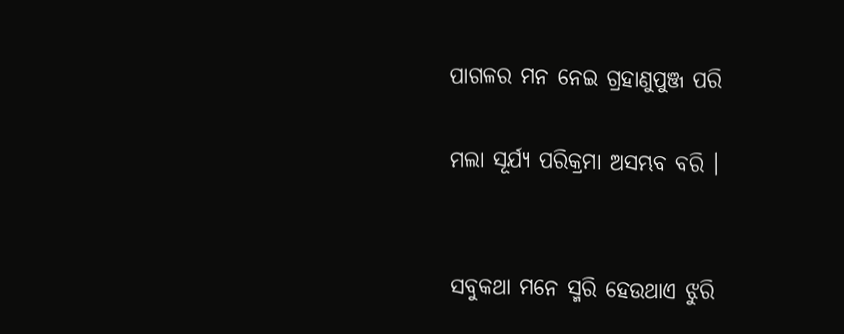ପାଗଳର ମନ ନେଇ ଗ୍ରହାଣୁପୁଞ୍ଜ ପରି

ମଲା ସୂର୍ଯ୍ୟ ପରିକ୍ରମା ଅସମ୍ଭବ ବରି ।


ସବୁକଥା ମନେ ସ୍ମରି ହେଉଥାଏ ଝୁରି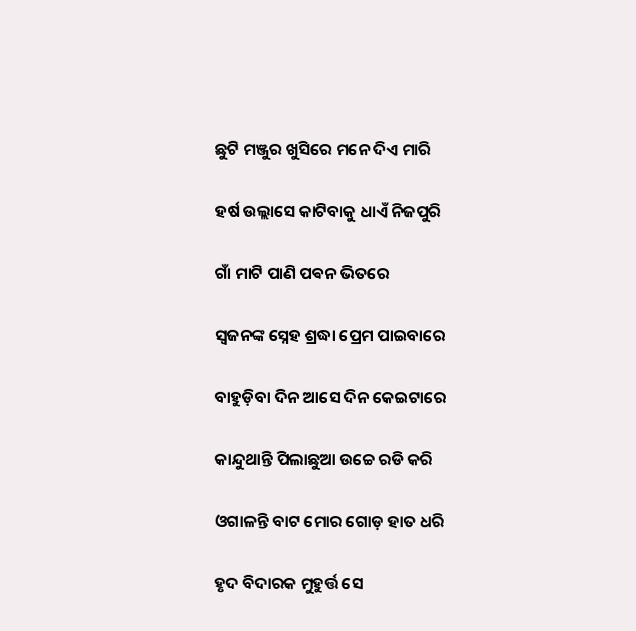ଛୁଟି ମଞ୍ଜୁର ଖୁସିରେ ମନେ ଦିଏ ମାରି

ହର୍ଷ ଉଲ୍ଲାସେ କାଟିବାକୁ ଧାଏଁ ନିଜପୁରି

ଗାଁ ମାଟି ପାଣି ପଵନ ଭିତରେ

ସ୍ବଜନଙ୍କ ସ୍ନେହ ଶ୍ରଦ୍ଧା ପ୍ରେମ ପାଇବାରେ

ବାହୁଡ଼ିବା ଦିନ ଆସେ ଦିନ କେଇଟାରେ

କାନ୍ଦୁଥାନ୍ତି ପିଲାଛୁଆ ଉଚ୍ଚେ ରଡି କରି

ଓଗାଳନ୍ତି ବାଟ ମୋର ଗୋଡ଼ ହାତ ଧରି

ହୃଦ ବିଦାରକ ମୁହୁର୍ତ୍ତ ସେ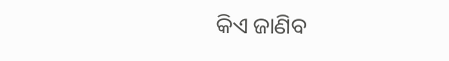କିଏ ଜାଣିବ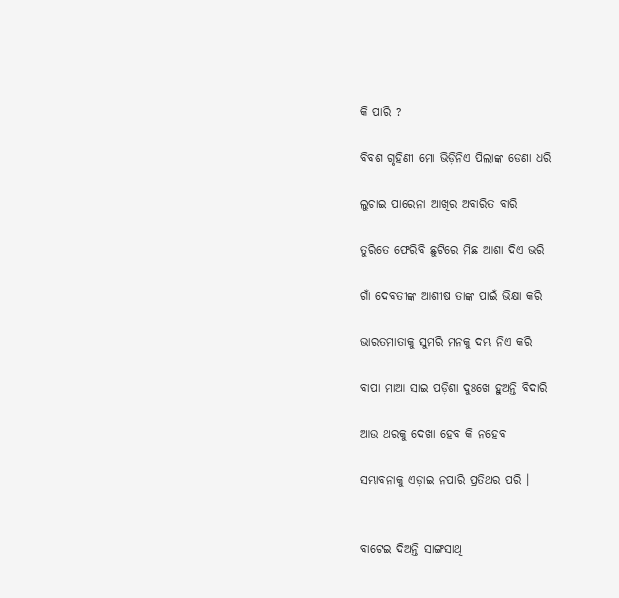କି ପାରି ?

ବିବଶ ଗୃହିଣୀ ମୋ ଭିଡ଼ିନିଏ ପିଲାଙ୍କ ଡେଣା ଧରି

ଲୁଚାଇ ପାରେନା ଆଖିର ଅବାରିତ ବାରି

ତୁରିତେ ଫେରିବି ଛୁଟିରେ ମିଛ ଆଶା ଦିଏ ଭରି

ଗାଁ ଦେବତୀଙ୍କ ଆଶୀଷ ତାଙ୍କ ପାଇଁ ଭିକ୍ଷା କରି

ଭାରତମାତାକୁ ସୁମରି ମନକୁ ଦମ୍ଭ ନିଏ କରି

ବାପା ମାଆ ସାଇ ପଡ଼ିଶା ଦୁଃଖେ ହୁଅନ୍ତି ବିଦାରି

ଆଉ ଥରକୁ ଦେଖା ହେବ କି ନହେବ

ସମ୍ଭାବନାକୁ ଏଡ଼ାଇ ନପାରି ପ୍ରତିଥର ପରି ।


ବାଟେଇ ଦିଅନ୍ତି ସାଙ୍ଗସାଥି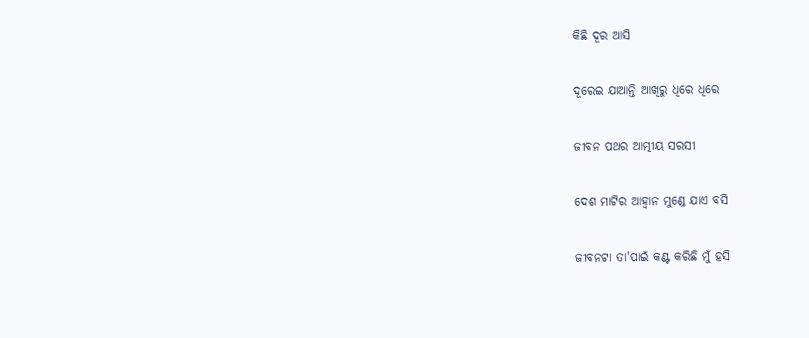କିଛି ଦୂର ଆସି

ଦୂରେଇ ଯାଆନ୍ତି ଆଖିରୁ ଧିରେ ଧିରେ

ଜୀବନ ପଥର ଆତ୍ମୀୟ ସରସୀ

ଦେଶ ମାଟିର ଆହ୍ୱାନ ମୁଣ୍ଡେ ଯାଏ ବସି

ଜୀବନଟା ତା'ପାଇଁ କଣ୍ଟ କରିଛି ମୁଁ ହସି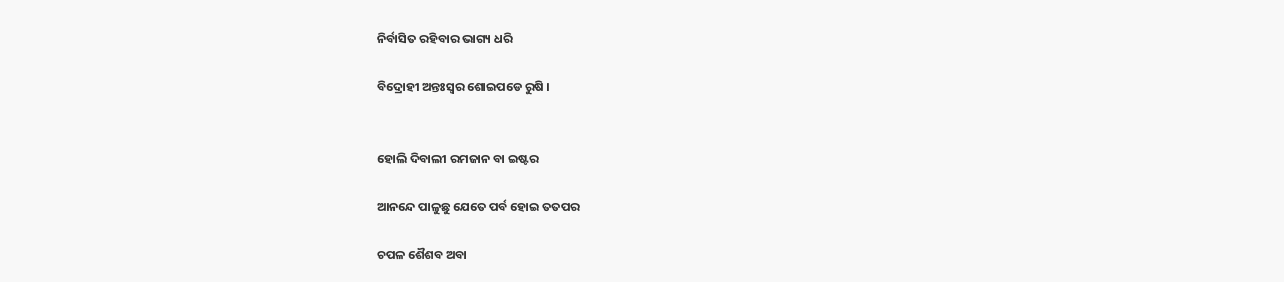ନିର୍ବାସିତ ରହିବାର ଭାଗ୍ୟ ଧରି

ବିଦ୍ରୋହୀ ଅନ୍ତଃସ୍ବର ଶୋଇପଡେ ରୁଷି ।


ହୋଲି ଦିବାଲୀ ରମଜାନ ବା ଇଷ୍ଟର

ଆନନ୍ଦେ ପାଳୁଛୁ ଯେତେ ପର୍ବ ହୋଇ ତତପର

ଚପଳ ଶୈଶବ ଅବା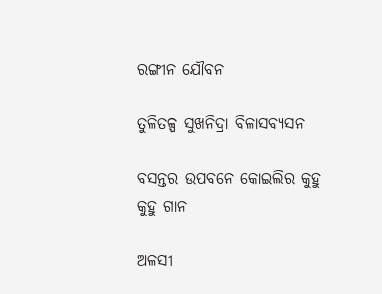ରଙ୍ଗୀନ ଯୌବନ

ତୁଳିତଳ୍ପ ସୁଖନିଦ୍ରା ବିଳାସବ୍ୟସନ

ବସନ୍ତର ଉପବନେ କୋଇଲିର କୁହୁ କୁହୁ ଗାନ

ଅଳସୀ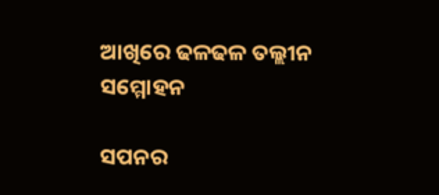ଆଖିରେ ଢଳଢଳ ତଲ୍ଲୀନ ସମ୍ମୋହନ

ସପନର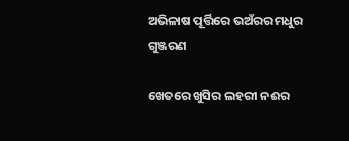ଅଭିଳାଷ ପୂର୍ତ୍ତିରେ ଭଅଁରର ମଧୁର ଗୁଞ୍ଜରଣ

ଖେତରେ ଖୁସିର ଲହରୀ ନଈର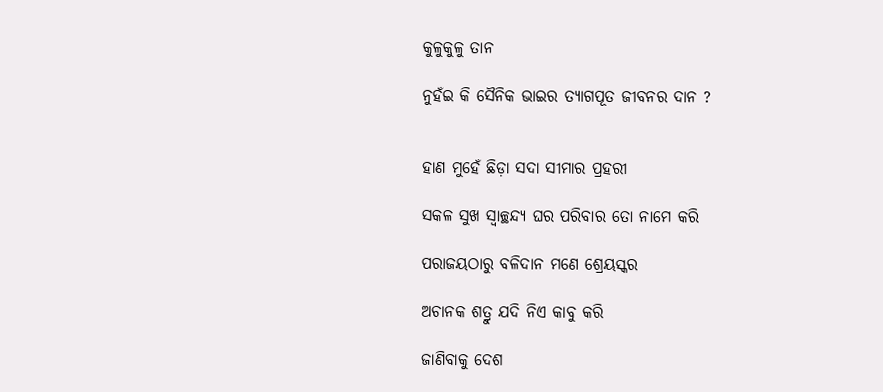କୁଳୁକୁଳୁ ତାନ

ନୁହଁଇ କି ସୈନିକ ଭାଇର ତ୍ୟାଗପୂତ ଜୀବନର ଦାନ ?


ହାଣ ମୁହେଁ ଛିଡ଼ା ସଦା ସୀମାର ପ୍ରହରୀ

ସକଳ ସୁଖ ସ୍ବାଚ୍ଛନ୍ଦ୍ୟ ଘର ପରିବାର ତୋ ନାମେ କରି

ପରାଜୟଠାରୁ ବଳିଦାନ ମଣେ ଶ୍ରେୟସ୍କର

ଅଚାନକ ଶତ୍ରୁ ଯଦି ନିଏ କାବୁ କରି

ଜାଣିବାକୁ ଦେଶ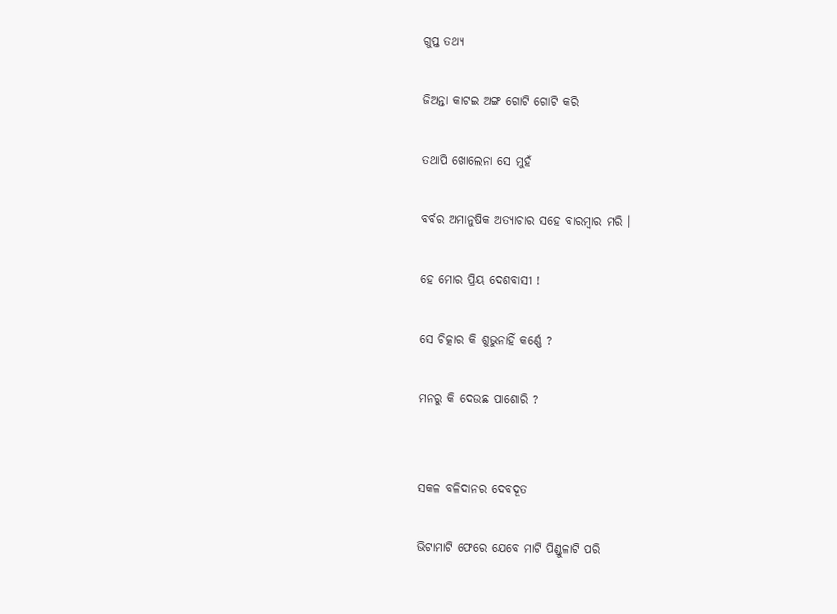ଗୁପ୍ତ ତଥ୍ୟ

ଜିଅନ୍ତା କାଟଇ ଅଙ୍ଗ ଗୋଟି ଗୋଟି କରି

ତଥାପି ଖୋଲେନା ସେ ମୁହଁ

ବର୍ବର ଅମାନୁଷିକ ଅତ୍ୟାଚାର ସହେ ବାରମ୍ବାର ମରି ।

ହେ ମୋର ପ୍ରିୟ ଦେଶବାସୀ !

ସେ ଚିତ୍କାର କି ଶୁଭୁନାହିଁ କର୍ଣ୍ଣେ ?

ମନରୁ କି ଦେଉଛ ପାଶୋରି ?


ସକଳ ବଳିଦାନର ଦେବଦୂତ

ଭିଟାମାଟି ଫେରେ ଯେବେ ମାଟି ପିଣ୍ଡୁଳାଟି ପରି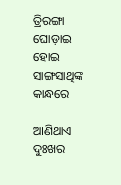ତ୍ରିରଙ୍ଗା ଘୋଡ଼ାଇ ହୋଇ ସାଙ୍ଗସାଥିଙ୍କ କାନ୍ଧରେ

ଆଣିଥାଏ ଦୁଃଖର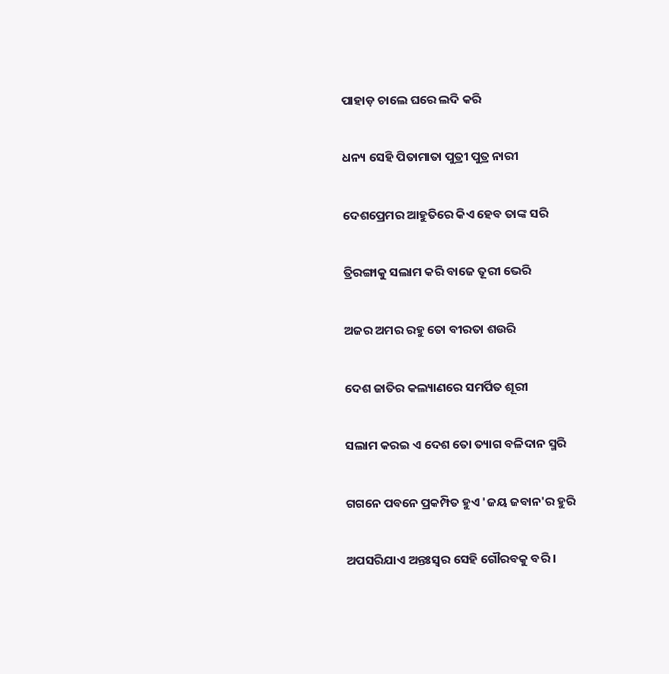ପାହାଡ଼ ଚାଲେ ଘରେ ଲଦି କରି

ଧନ୍ୟ ସେହି ପିତାମାତା ପୁତ୍ରୀ ପୁତ୍ର ନାରୀ

ଦେଶପ୍ରେମର ଆହୁତିରେ କିଏ ହେବ ତାଙ୍କ ସରି

ତ୍ରିରଙ୍ଗାକୁ ସଲାମ କରି ବାଜେ ତୂରୀ ଭେରି

ଅଜର ଅମର ରହୁ ତୋ ବୀରତା ଶଉରି

ଦେଶ ଜାତିର କଲ୍ୟାଣରେ ସମର୍ପିତ ଶୂରୀ

ସଲାମ କରଇ ଏ ଦେଶ ତୋ ତ୍ୟାଗ ବଳିଦାନ ସ୍ମରି

ଗଗନେ ପବନେ ପ୍ରକମ୍ପିତ ହୁଏ 'ଜୟ ଜବାନ'ର ହୁରି

ଅପସରିଯାଏ ଅନ୍ତଃସ୍ବର ସେହି ଗୌରବକୁ ବରି ।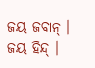ଜୟ ଜବାନ୍ । ଜୟ ହିନ୍ଦ୍ ।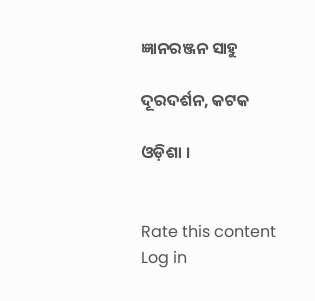ଜ୍ଞାନରଞ୍ଜନ ସାହୁ

ଦୂରଦର୍ଶନ, କଟକ

ଓଡ଼ିଶା ।


Rate this content
Log in